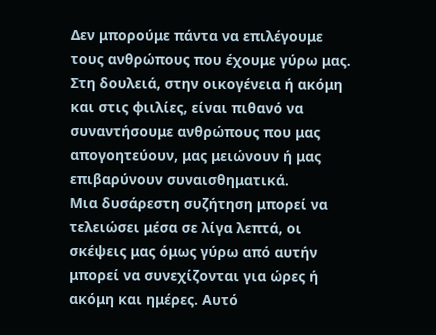Δεν μπορούμε πάντα να επιλέγουμε τους ανθρώπους που έχουμε γύρω μας. Στη δουλειά, στην οικογένεια ή ακόμη και στις φιιλίες, είναι πιθανό να συναντήσουμε ανθρώπους που μας απογοητεύουν, μας μειώνουν ή μας επιβαρύνουν συναισθηματικά.
Μια δυσάρεστη συζήτηση μπορεί να τελειώσει μέσα σε λίγα λεπτά, οι σκέψεις μας όμως γύρω από αυτήν μπορεί να συνεχίζονται για ώρες ή ακόμη και ημέρες. Αυτό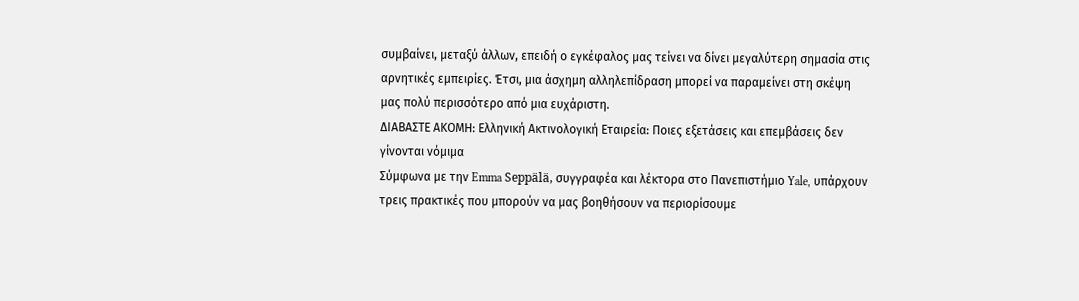συμβαίνει, μεταξύ άλλων, επειδή ο εγκέφαλος μας τείνει να δίνει μεγαλύτερη σημασία στις αρνητικές εμπειρίες. Έτσι, μια άσχημη αλληλεπίδραση μπορεί να παραμείνει στη σκέψη μας πολύ περισσότερο από μια ευχάριστη.
ΔΙΑΒΑΣΤΕ ΑΚΟΜΗ: Ελληνική Ακτινολογική Εταιρεία: Ποιες εξετάσεις και επεμβάσεις δεν γίνονται νόμιμα
Σύμφωνα με την Emma Seppälä, συγγραφέα και λέκτορα στο Πανεπιστήμιο Yale, υπάρχουν τρεις πρακτικές που μπορούν να μας βοηθήσουν να περιορίσουμε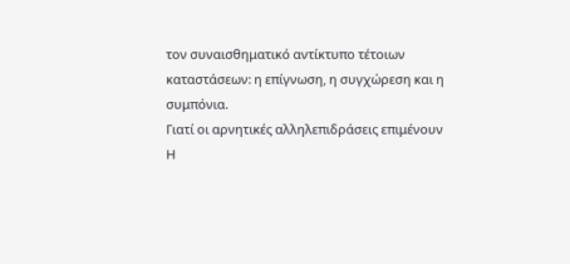τον συναισθηματικό αντίκτυπο τέτοιων καταστάσεων: η επίγνωση, η συγχώρεση και η συμπόνια.
Γιατί οι αρνητικές αλληλεπιδράσεις επιμένουν
Η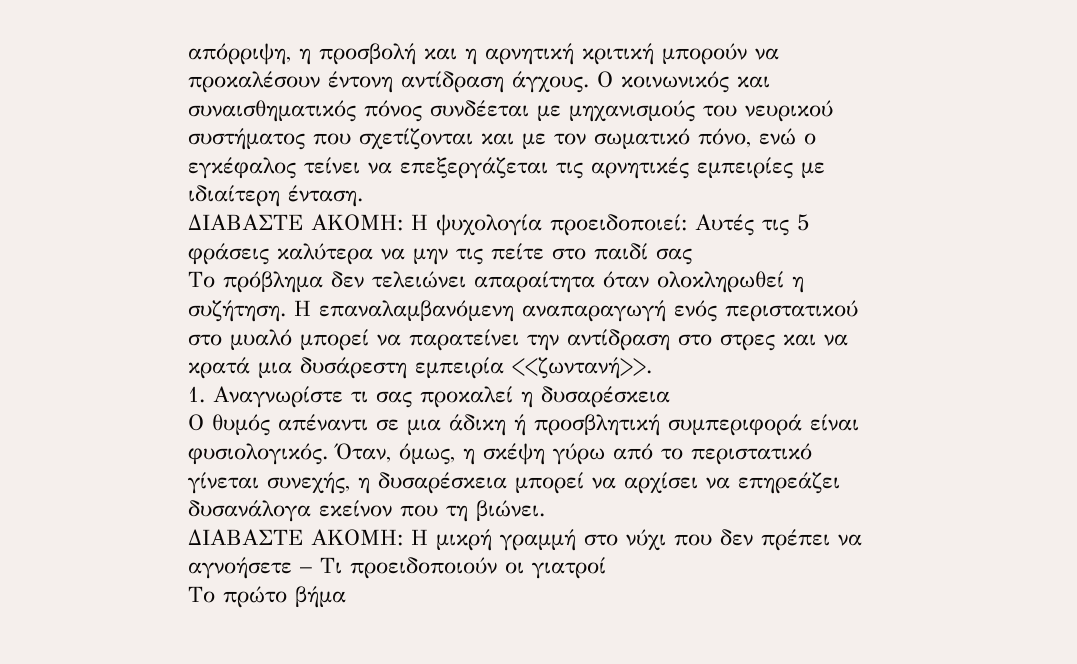απόρριψη, η προσβολή και η αρνητική κριτική μπορούν να προκαλέσουν έντονη αντίδραση άγχους. Ο κοινωνικός και συναισθηματικός πόνος συνδέεται με μηχανισμούς του νευρικού συστήματος που σχετίζονται και με τον σωματικό πόνο, ενώ ο εγκέφαλος τείνει να επεξεργάζεται τις αρνητικές εμπειρίες με ιδιαίτερη ένταση.
ΔΙΑΒΑΣΤΕ ΑΚΟΜΗ: Η ψυχολογία προειδοποιεί: Αυτές τις 5 φράσεις καλύτερα να μην τις πείτε στο παιδί σας
Το πρόβλημα δεν τελειώνει απαραίτητα όταν ολοκληρωθεί η συζήτηση. Η επαναλαμβανόμενη αναπαραγωγή ενός περιστατικού στο μυαλό μπορεί να παρατείνει την αντίδραση στο στρες και να κρατά μια δυσάρεστη εμπειρία <<ζωντανή>>.
1. Αναγνωρίστε τι σας προκαλεί η δυσαρέσκεια
Ο θυμός απέναντι σε μια άδικη ή προσβλητική συμπεριφορά είναι φυσιολογικός. Όταν, όμως, η σκέψη γύρω από το περιστατικό γίνεται συνεχής, η δυσαρέσκεια μπορεί να αρχίσει να επηρεάζει δυσανάλογα εκείνον που τη βιώνει.
ΔΙΑΒΑΣΤΕ ΑΚΟΜΗ: Η μικρή γραμμή στο νύχι που δεν πρέπει να αγνοήσετε – Τι προειδοποιούν οι γιατροί
Το πρώτο βήμα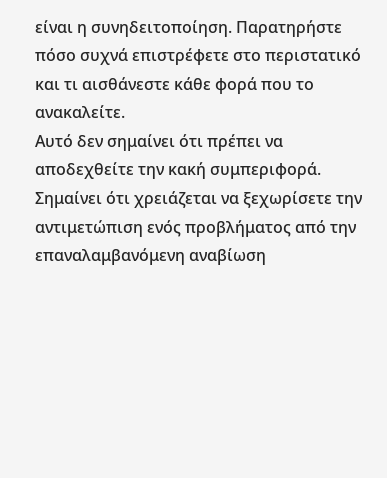είναι η συνηδειτοποίηση. Παρατηρήστε πόσο συχνά επιστρέφετε στο περιστατικό και τι αισθάνεστε κάθε φορά που το ανακαλείτε.
Αυτό δεν σημαίνει ότι πρέπει να αποδεχθείτε την κακή συμπεριφορά. Σημαίνει ότι χρειάζεται να ξεχωρίσετε την αντιμετώπιση ενός προβλήματος από την επαναλαμβανόμενη αναβίωση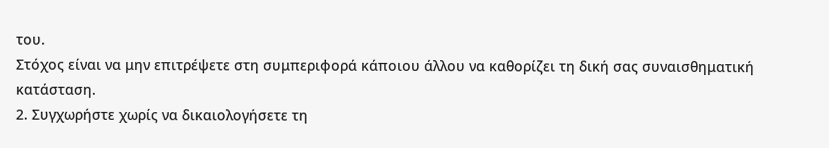του.
Στόχος είναι να μην επιτρέψετε στη συμπεριφορά κάποιου άλλου να καθορίζει τη δική σας συναισθηματική κατάσταση.
2. Συγχωρήστε χωρίς να δικαιολογήσετε τη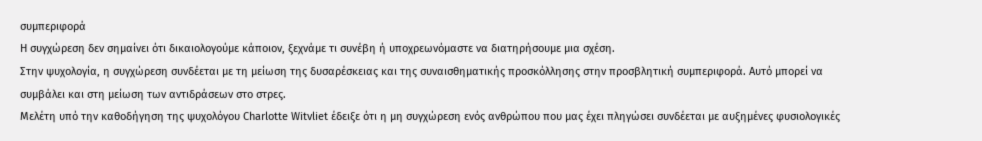συμπεριφορά
Η συγχώρεση δεν σημαίνει ότι δικαιολογούμε κάποιον, ξεχνάμε τι συνέβη ή υποχρεωνόμαστε να διατηρήσουμε μια σχέση.
Στην ψυχολογία, η συγχώρεση συνδέεται με τη μείωση της δυσαρέσκειας και της συναισθηματικής προσκόλλησης στην προσβλητική συμπεριφορά. Αυτό μπορεί να συμβάλει και στη μείωση των αντιδράσεων στο στρες.
Μελέτη υπό την καθοδήγηση της ψυχολόγου Charlotte Witvliet έδειξε ότι η μη συγχώρεση ενός ανθρώπου που μας έχει πληγώσει συνδέεται με αυξημένες φυσιολογικές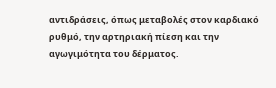αντιδράσεις, όπως μεταβολές στον καρδιακό ρυθμό, την αρτηριακή πίεση και την αγωγιμότητα του δέρματος.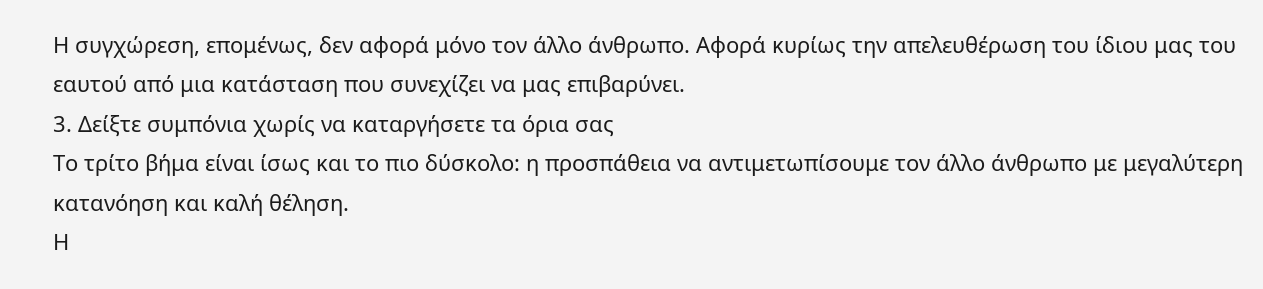Η συγχώρεση, επομένως, δεν αφορά μόνο τον άλλο άνθρωπο. Αφορά κυρίως την απελευθέρωση του ίδιου μας του εαυτού από μια κατάσταση που συνεχίζει να μας επιβαρύνει.
3. Δείξτε συμπόνια χωρίς να καταργήσετε τα όρια σας
Το τρίτο βήμα είναι ίσως και το πιο δύσκολο: η προσπάθεια να αντιμετωπίσουμε τον άλλο άνθρωπο με μεγαλύτερη κατανόηση και καλή θέληση.
Η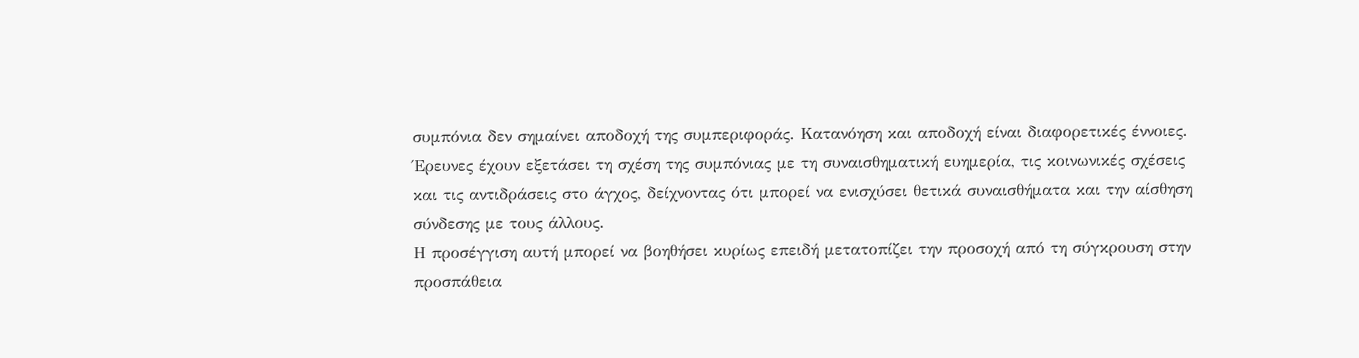συμπόνια δεν σημαίνει αποδοχή της συμπεριφοράς. Κατανόηση και αποδοχή είναι διαφορετικές έννοιες.
Έρευνες έχουν εξετάσει τη σχέση της συμπόνιας με τη συναισθηματική ευημερία, τις κοινωνικές σχέσεις και τις αντιδράσεις στο άγχος, δείχνοντας ότι μπορεί να ενισχύσει θετικά συναισθήματα και την αίσθηση σύνδεσης με τους άλλους.
Η προσέγγιση αυτή μπορεί να βοηθήσει κυρίως επειδή μετατοπίζει την προσοχή από τη σύγκρουση στην προσπάθεια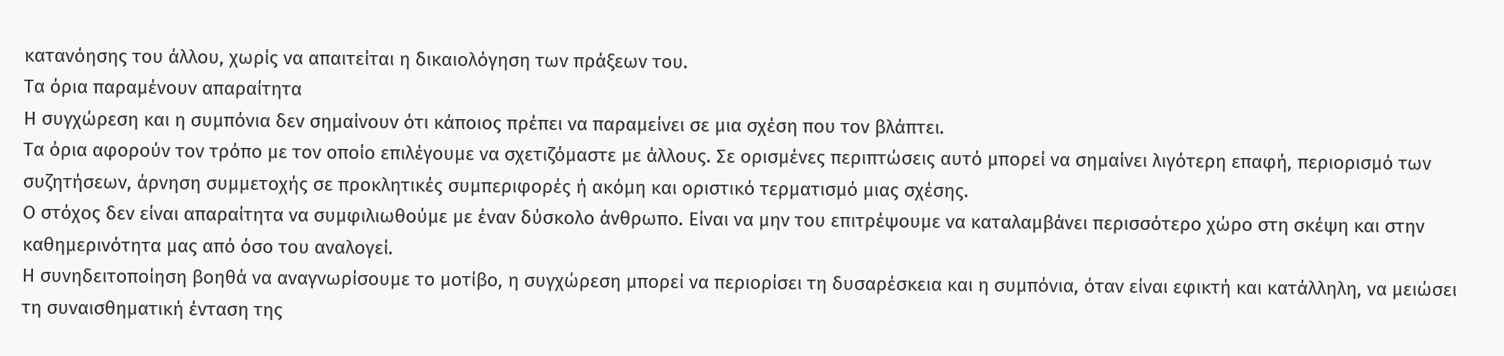κατανόησης του άλλου, χωρίς να απαιτείται η δικαιολόγηση των πράξεων του.
Τα όρια παραμένουν απαραίτητα
Η συγχώρεση και η συμπόνια δεν σημαίνουν ότι κάποιος πρέπει να παραμείνει σε μια σχέση που τον βλάπτει.
Τα όρια αφορούν τον τρόπο με τον οποίο επιλέγουμε να σχετιζόμαστε με άλλους. Σε ορισμένες περιπτώσεις αυτό μπορεί να σημαίνει λιγότερη επαφή, περιορισμό των συζητήσεων, άρνηση συμμετοχής σε προκλητικές συμπεριφορές ή ακόμη και οριστικό τερματισμό μιας σχέσης.
Ο στόχος δεν είναι απαραίτητα να συμφιλιωθούμε με έναν δύσκολο άνθρωπο. Είναι να μην του επιτρέψουμε να καταλαμβάνει περισσότερο χώρο στη σκέψη και στην καθημερινότητα μας από όσο του αναλογεί.
Η συνηδειτοποίηση βοηθά να αναγνωρίσουμε το μοτίβο, η συγχώρεση μπορεί να περιορίσει τη δυσαρέσκεια και η συμπόνια, όταν είναι εφικτή και κατάλληλη, να μειώσει τη συναισθηματική ένταση της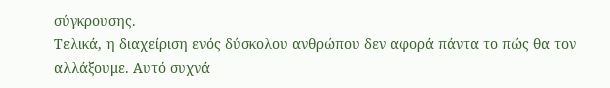σύγκρουσης.
Τελικά, η διαχείριση ενός δύσκολου ανθρώπου δεν αφορά πάντα το πώς θα τον αλλάξουμε. Αυτό συχνά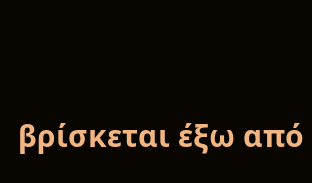βρίσκεται έξω από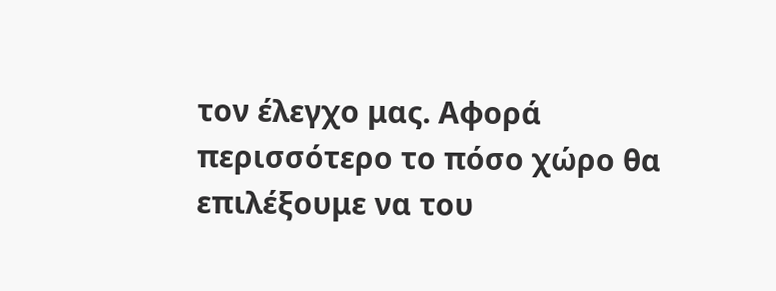τον έλεγχο μας. Αφορά περισσότερο το πόσο χώρο θα επιλέξουμε να του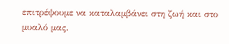επιτρέψουμε να καταλαμβάνει στη ζωή και στο μυαλό μας.